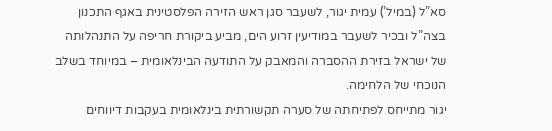סא”ל (במיל’) עמית יגור, לשעבר סגן ראש הזירה הפלסטינית באגף התכנון בצה”ל ובכיר לשעבר במודיעין זרוע הים, מביע ביקורת חריפה על התנהלותה של ישראל בזירת ההסברה והמאבק על התודעה הבינלאומית – במיוחד בשלב הנוכחי של הלחימה.
יגור מתייחס לפתיחתה של סערה תקשורתית בינלאומית בעקבות דיווחים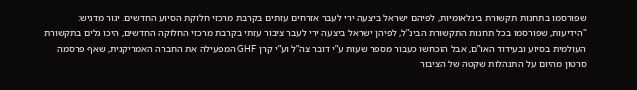שפורסמו בתחנות תקשורת בינלאומיות, לפיהם ישראל ביצעה ירי לעבר אזרחים עזתים בקרבת מרכזי חלוקת הסיוע החדשים. יגור מדגיש: "הידיעות, שפורסמו בכל תחנות התקשורת הבינ”ל, לפיהן ישראל ביצעה ירי לעבר ציבור עזתי בקרבת מרכזי החלוקה החדשים, היכו גלים בתקשורת העולמית בסיוע ובעידוד האו”ם, אבל הוכחשו כעבור מספר שעות ע”י דובר צה”ל וע”י קרן GHF המפעילה את החברה האמריקנית, שאף פרסמה סרטון מהיום על התנהלות שקטה של הציבור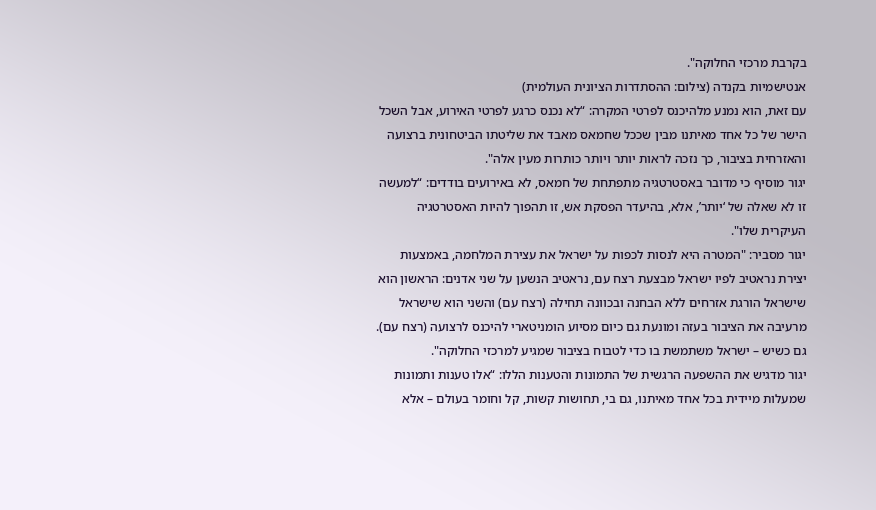בקרבת מרכזי החלוקה".
אנטישמיות בקנדה (צילום: ההסתדרות הציונית העולמית)
עם זאת, הוא נמנע מלהיכנס לפרטי המקרה: “לא נכנס כרגע לפרטי האירוע, אבל השכל הישר של כל אחד מאיתנו מבין שככל שחמאס מאבד את שליטתו הביטחונית ברצועה והאזרחית בציבור, כך נזכה לראות יותר ויותר כותרות מעין אלה".
יגור מוסיף כי מדובר באסטרטגיה מתפתחת של חמאס, לא באירועים בודדים: “למעשה זו לא שאלה של ‘יותר’, אלא, בהיעדר הפסקת אש, זו תהפוך להיות האסטרטגיה העיקרית שלו".
יגור מסביר: "המטרה היא לנסות לכפות על ישראל את עצירת המלחמה, באמצעות יצירת נראטיב לפיו ישראל מבצעת רצח עם, נראטיב הנשען על שני אדנים: הראשון הוא שישראל הורגת אזרחים ללא הבחנה ובכוונה תחילה (רצח עם) והשני הוא שישראל מרעיבה את הציבור בעזה ומונעת גם כיום מסיוע הומניטארי להיכנס לרצועה (רצח עם). גם כשיש – ישראל משתמשת בו כדי לטבוח בציבור שמגיע למרכזי החלוקה".
יגור מדגיש את ההשפעה הרגשית של התמונות והטענות הללו: “אלו טענות ותמונות שמעלות מיידית בכל אחד מאיתנו, גם בי, תחושות קשות, קל וחומר בעולם – אלא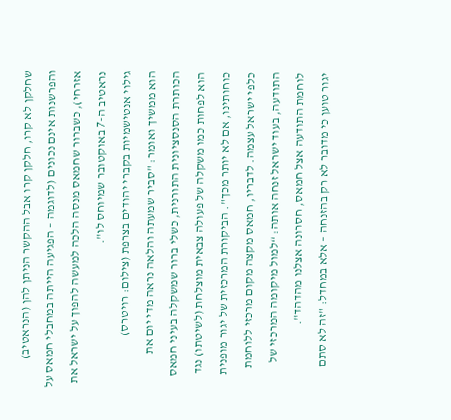שחלקן לא קרו, חלקן קרו אבל ההקשר הניתן להן (הנראטיב) והפרשנות אינם נכונים (לדוגמה – הפגיעה הייתה במחבלי חמאס על אזרחי), כשברור שחמאס מנסה הלכה למעשה להפוך על ישראל את נראטיב ה-7 באוקטובר שמיוחס לו".
גילוי אנטישמיות בקברי יהודים בצרפת (צילום: רויטרס)
הוא ממשיך ואומר: "סביר שמעתה והלאה נראה מדי יום את הכותרת הסנסציונית התורנית, כשלי ברור שמשקלה בעיני חמאס הוא לפחות כמו משקלה של פעולה צבאית מוצלחת (לשיטתו) נגד כוחותינו, אם לא יותר מכך". הביקורת המרכזית של יגור מופנית כלפי ישראל עצמה. לדבריו, חמאס מקצה מקום מרכזי ללוחמת התודעה, בעוד ישראל זנחה אותה: “למול מיקומה המרכזי של לוחמת התודעה אצל חמאס, חסרונה אצלנו מהדהד".
יגור טוען כי מדובר לא רק בהזנחה – אלא במחדל: "זה לא סתם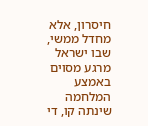חיסרון, אלא מחדל ממשי, שבו ישראל מרגע מסוים באמצע המלחמה שינתה קו, די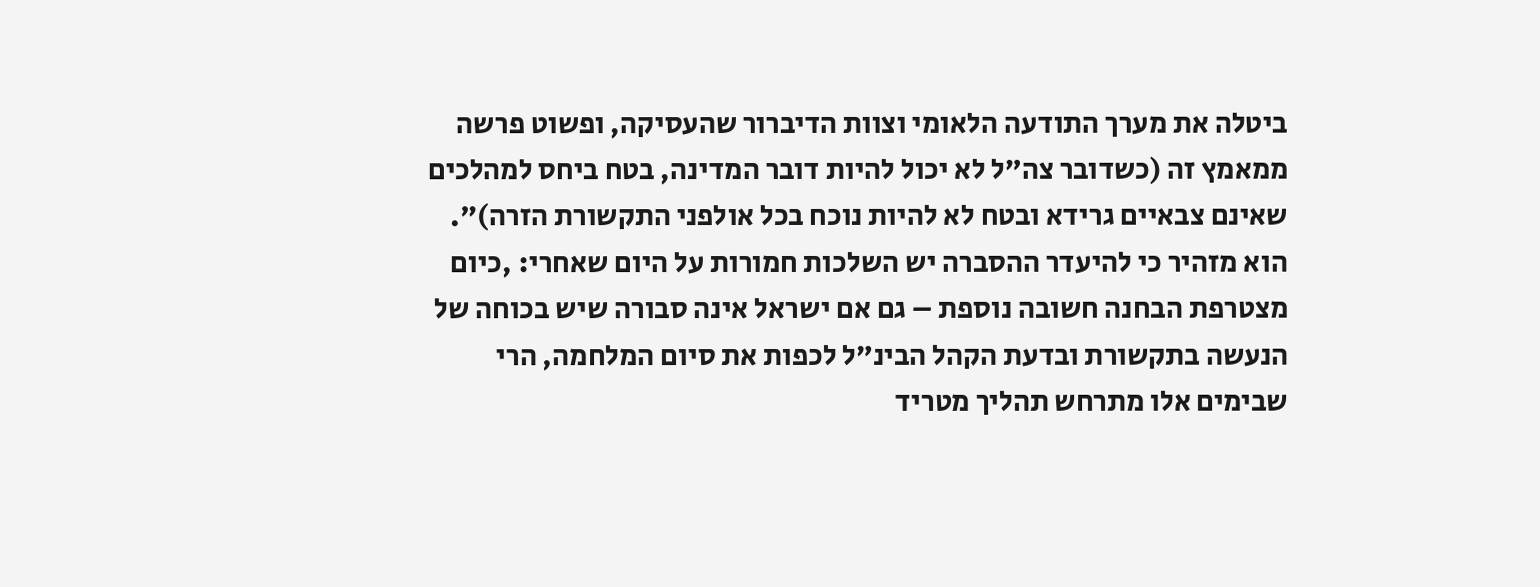ביטלה את מערך התודעה הלאומי וצוות הדיברור שהעסיקה, ופשוט פרשה ממאמץ זה (כשדובר צה”ל לא יכול להיות דובר המדינה, בטח ביחס למהלכים שאינם צבאיים גרידא ובטח לא להיות נוכח בכל אולפני התקשורת הזרה)".
הוא מזהיר כי להיעדר ההסברה יש השלכות חמורות על היום שאחרי: ,כיום מצטרפת הבחנה חשובה נוספת – גם אם ישראל אינה סבורה שיש בכוחה של הנעשה בתקשורת ובדעת הקהל הבינ”ל לכפות את סיום המלחמה, הרי שבימים אלו מתרחש תהליך מטריד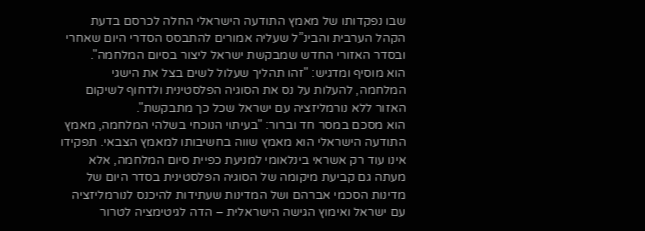שבו נפקדותו של מאמץ התודעה הישראלי החלה לכרסם בדעת הקהל הערבית והבינ”ל שעליה אמורים להתבסס הסדרי היום שאחרי ובסדר האזורי החדש שמבקשת ישראל ליצור בסיום המלחמה".
הוא מוסיף ומדגיש: "זהו תהליך שעלול לשים בצל את הישגי המלחמה, להעלות על נס את הסוגיה הפלסטינית ולדחוף לשיקום האזור ללא נורמליזציה עם ישראל שכל כך מתבקשת".
הוא מסכם במסר חד וברור: "בעיתוי הנוכחי בשלהי המלחמה, מאמץ התודעה הישראלי הוא מאמץ שווה בחשיבותו למאמץ הצבאי. תפקידו אינו עוד רק אשראי בינלאומי למניעת כפיית סיום המלחמה, אלא מעתה גם קביעת מיקומה של הסוגיה הפלסטינית בסדר היום של מדינות הסכמי אברהם ושל המדינות שעתידות להיכנס לנורמליזציה עם ישראל ואימוץ הגישה הישראלית – הדה לגיטימציה לטרור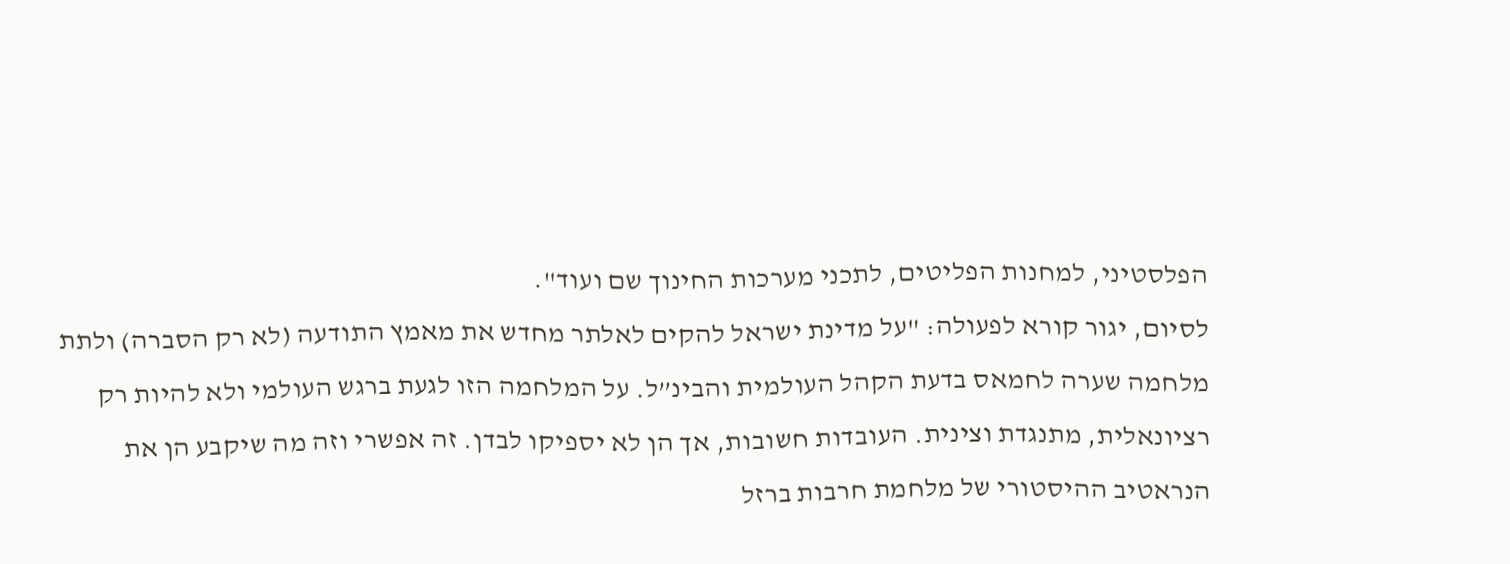הפלסטיני, למחנות הפליטים, לתכני מערכות החינוך שם ועוד".
לסיום, יגור קורא לפעולה: "על מדינת ישראל להקים לאלתר מחדש את מאמץ התודעה (לא רק הסברה) ולתת מלחמה שערה לחמאס בדעת הקהל העולמית והבינ”ל. על המלחמה הזו לגעת ברגש העולמי ולא להיות רק רציונאלית, מתנגדת וצינית. העובדות חשובות, אך הן לא יספיקו לבדן. זה אפשרי וזה מה שיקבע הן את הנראטיב ההיסטורי של מלחמת חרבות ברזל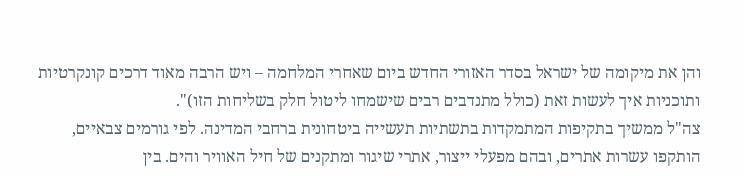והן את מיקומה של ישראל בסדר האזורי החדש ביום שאחרי המלחמה – ויש הרבה מאוד דרכים קונקרטיות ותוכניות איך לעשות זאת (כולל מתנדבים רבים שישמחו ליטול חלק בשליחות הזו)".
צה"ל ממשיך בתקיפות המתמקדות בתשתיות תעשייה ביטחונית ברחבי המדינה. לפי גורמים צבאיים, הותקפו עשרות אתרים, ובהם מפעלי ייצור, אתרי שיגור ומתקנים של חיל האוויר והים. בין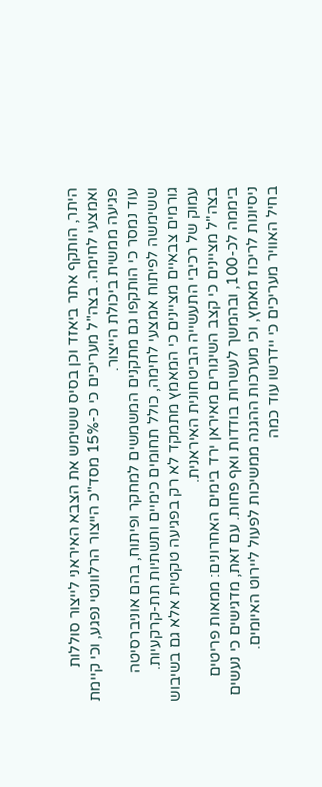היתר, הותקף אתר ביאזד וכן בסיס ששימש את הצבא האיראני לייצור סוללות ואמצעי לחימה. בצה"ל מעריכים כי כ-15% מסד"כ הייצור הרלוונטי נפגע, וכי קיימת פגיעה ממשית ביכולת הייצור.
עוד נמסר כי הותקפו גם מתקנים המשמשים למחקר ופיתוח, בהם אוניברסיטה ששימשה לפיתוח אמצעי לחימה, כולל תחומים כימיים ותשתיות תת-קרקעיות. גורמים צבאיים מציינים כי המאמץ מתמקד לא רק בפגיעה טקטית אלא גם בשיבוש עמוק של רכיבי התעשייה הביטחונית האיראנית.
בצה"ל מציינים כי קצב השיגורים מאיראן ירד בימים האחרונים: ממאות פריטים ביממה לכ-100, ובהמשך לעשרות בודדות ואף פחות. עם זאת, מדגישים כי נעשים ניסיונות לריכוז מאמץ, וכי מערכות ההגנה ממשיכות לפעול ליירוט האיומים.
בחיל האוויר מעריכים כי יידרשו עוד כמה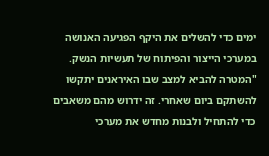ימים כדי להשלים את היקף הפגיעה האנושה במערכי הייצור והפיתוח של תעשיות הנשק. "המטרה להביא למצב שבו האיראנים יתקשו להשתקם ביום שאחרי. זה ידרוש מהם משאבים כדי להתחיל ולבנות מחדש את מערכי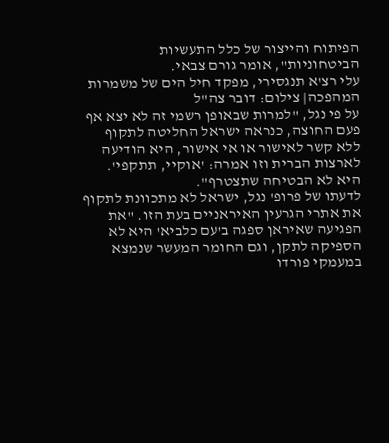הפיתוח והייצור של כלל התעשיות הביטחוניות", אומר גורם צבאי.
עלי רצ'א תנגסירי, מפקד חיל הים של משמרות המהפכה| צילום: דובר צה"ל
על פי נגל, "למרות שבאופן רשמי זה לא יצא אף פעם החוצה, כנראה ישראל החליטה לתקוף ללא קשר לאישור או אי אישור, היא הודיעה לארצות הברית וזו אמרה: 'אוקיי, תתקפי'. היא לא הבטיחה שתצטרף".
לדעתו של פרופ' נגל, ישראל לא מתכוונת לתקוף את אתרי הגרעין האיראניים בעת הזו. "את הפגיעה שאיראן ספגה ב'עם כלביא' היא לא הספיקה לתקן, וגם החומר המעשר שנמצא במעמקי פורדו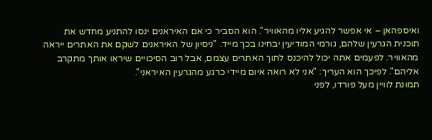ואיספהאן – אי אפשר להגיע אליו מהאוויר". הוא הסביר כי אם האיראנים ינסו להתניע מחדש את תוכנית הגרעין שלהם, גורמי המודיעין יבחינו בכך מייד. "ניסיון של האיראנים לשקם את האתרים ייראה מהאוויר. לפעמים אתה יכול להיכנס לתוך האתרים עצמם, אבל רוב הסיכויים שיראו אותך מתקרב אליהם". לפיכך הוא העריך: "אני לא רואה איום מיידי כרגע מהגרעין האיראני".
תמונת לוויין מעל פורדו, לפני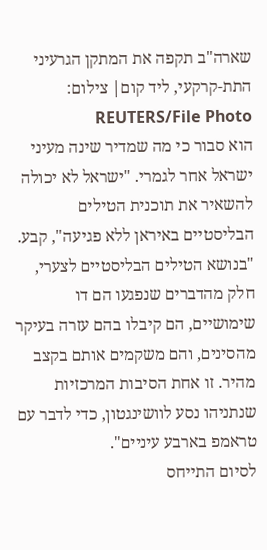שארה"ב תקפה את המתקן הגרעיני התת-קרקעי, ליד קום| צילום: REUTERS/File Photo
הוא סבור כי מה שמדיר שינה מעיני ישראל אחר לגמרי. "ישראל לא יכולה להשאיר את תוכנית הטילים הבליסטיים באיראן ללא פגיעה", קבע. "בנושא הטילים הבליסטיים לצערי, חלק מהדברים שנפגעו הם דו שימושיים, הם קיבלו בהם עזרה בעיקר מהסינים, והם משקמים אותם בקצב מהיר. זו אחת הסיבות המרכזיות שנתניהו נסע לוושינגטון, כדי לדבר עם טראמפ בארבע עיניים".
לסיום התייחס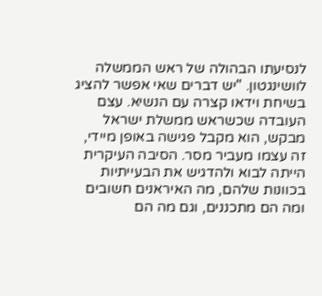לנסיעתו הבהולה של ראש הממשלה לוושינגטון. "יש דברים שאי אפשר להציג בשיחת וידאו קצרה עם הנשיא. עצם העובדה שכשראש ממשלת ישראל מבקש, הוא מקבל פגישה באופן מיידי, זה עצמו מעביר מסר. הסיבה העיקרית הייתה לבוא ולהדגיש את הבעייתיות בכוונות שלהם, מה האיראנים חשובים ומה הם מתכננים, וגם מה הם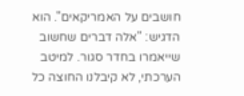חושבים על האמריקאים". הוא הדגיש: "אלה דברים שחשוב שייאמרו בחדר סגור. למיטב הערכתי, לא קיבלנו החוצה כל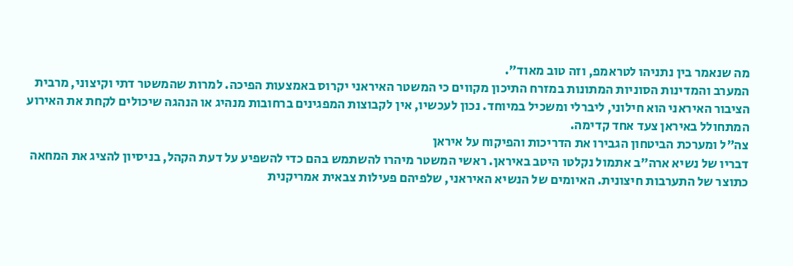מה שנאמר בין נתניהו לטראמפ, וזה טוב מאוד".
המערב והמדינות הסוניות המתונות במזרח התיכון מקווים כי המשטר האיראני יקרוס באמצעות הפיכה. למרות שהמשטר דתי וקיצוני, מרבית הציבור האיראני הוא חילוני, ליברלי ומשכיל במיוחד. נכון לעכשיו, אין לקבוצות המפגינים ברחובות מנהיג או הנהגה שיכולים לקחת את האירוע המתחולל באיראן צעד אחד קדימה.
צה"ל ומערכת הביטחון הגבירו את הדריכות והפיקוח על איראן
דבריו של נשיא ארה"ב אתמול נקלטו היטב באיראן. ראשי המשטר מיהרו להשתמש בהם כדי להשפיע על דעת הקהל, בניסיון להציג את המחאה כתוצר של התערבות חיצונית. האיומים של הנשיא האיראני, שלפיהם פעילות צבאית אמריקנית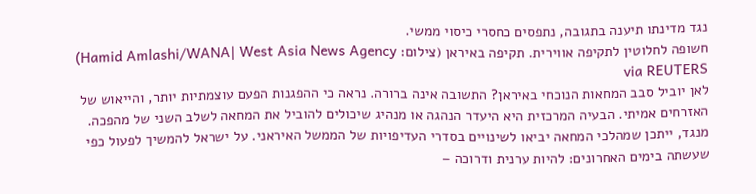נגד מדינתו תיענה בתגובה, נתפסים כחסרי כיסוי ממשי.
חשופה לחלוטין לתקיפה אווירית. תקיפה באיראן (צילום: Hamid Amlashi/WANA| West Asia News Agency) via REUTERS
לאן יוביל סבב המחאות הנוכחי באיראן? התשובה אינה ברורה. נראה כי ההפגנות הפעם עוצמתיות יותר, והייאוש של האזרחים אמיתי. הבעיה המרכזית היא היעדר הנהגה או מנהיג שיכולים להוביל את המחאה לשלב השני של מהפכה. מנגד, ייתכן שמהלכי המחאה יביאו לשינויים בסדרי העדיפויות של הממשל האיראני. על ישראל להמשיך לפעול כפי שעשתה בימים האחרונים: להיות ערנית ודרוכה –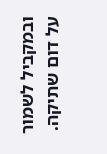ובמקביל לשמור על דום שתיקה.